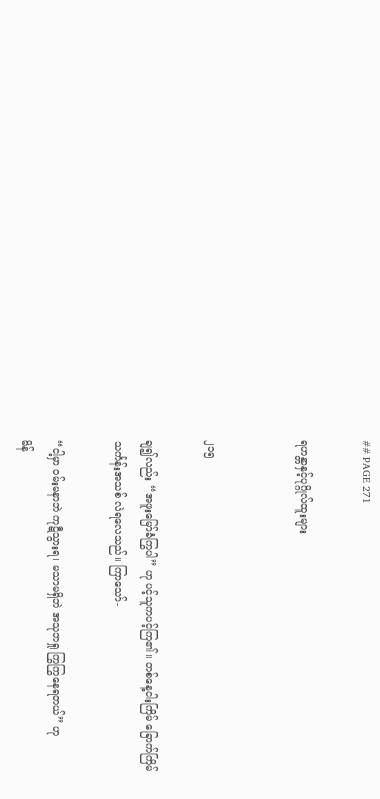## PAGE 271

ရဟန္တာနှင့်ပုဂ္ဂိုလ်ထူးများ


၂၁၅

ချ၍လည်း “အဖူးမြော်ခံကြွပါ” ဟု ပင့်သူကပင့်ကြ၏။ တစ်နေ့ငါးကြိမ် ခြောက်ကြိမ်
သင်္ကန်းအသစ် လဲရလေသည်။ ကြာသော်-

“ငါ့မှာ ဝမ်းမနာဘဲ ကုဋီသွားရ၊ မသာမရှိဘဲ အသုဘရှု ကြွကြွနေရတယ်” ဟု
မိန်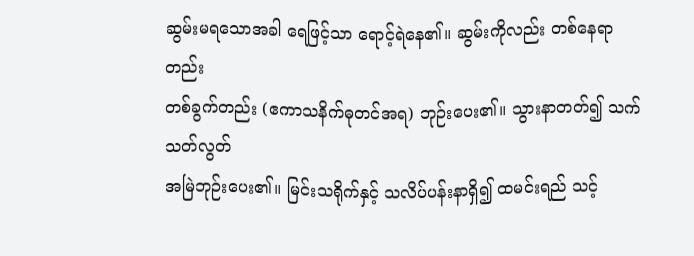ဆွမ်းမရသောအခါ ရေဖြင့်သာ ရောင့်ရဲနေ၏။ ဆွမ်းကိုလည်း တစ်နေရာတည်း
တစ်ခွက်တည်း (ဧကာသနိက်ဓုတင်အရ) ဘုဉ်းပေး၏။ သွားနာတတ်၍ သက်သတ်လွတ်
အမြဲဘုဉ်းပေး၏။ မြင်းသရိုက်နှင့် သလိပ်ပန်းနာရှိ၍ ထမင်းရည် သင့်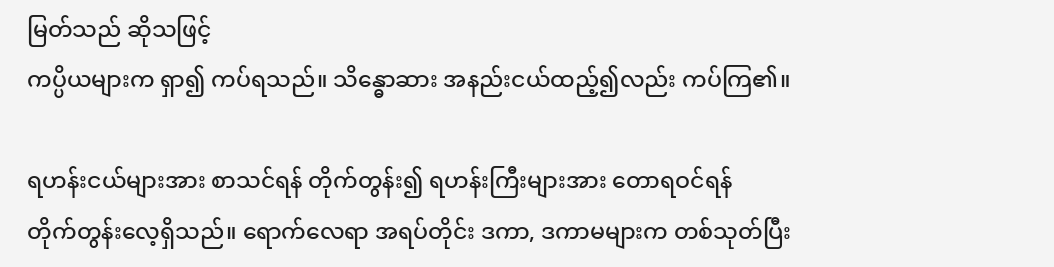မြတ်သည် ဆိုသဖြင့်
ကပ္ပိယများက ရှာ၍ ကပ်ရသည်။ သိန္ဓောဆား အနည်းငယ်ထည့်၍လည်း ကပ်ကြ၏။

ရဟန်းငယ်များအား စာသင်ရန် တိုက်တွန်း၍ ရဟန်းကြီးများအား တောရဝင်ရန်
တိုက်တွန်းလေ့ရှိသည်။ ရောက်လေရာ အရပ်တိုင်း ဒကာ, ဒကာမများက တစ်သုတ်ပြီး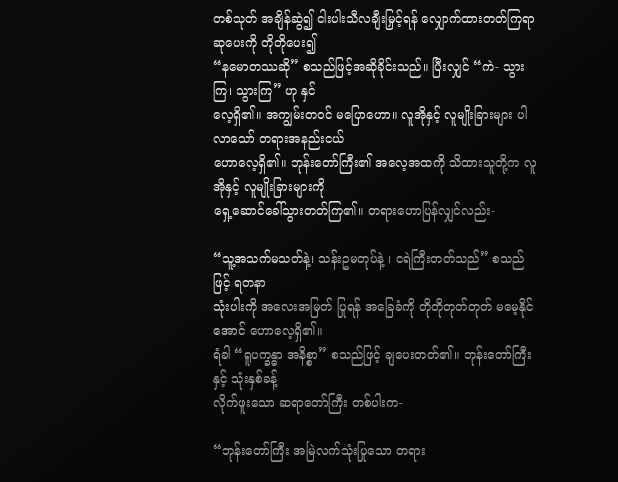တစ်သုတ် အချိန်ဆွဲ၍ ငါးပါးသီလချီးမြှင့်ရန် လျှောက်ထားတတ်ကြရာ ဆုပေးကို တိုတိုပေး၍
“နမောတဿဆို” စသည်ဖြင့်အဆိုခိုင်းသည်။ ပြီးလျှင် “ကဲ- သွားကြ၊ သွားကြ” ဟု နှင်
လေ့ရှိ၏။ အကျွမ်းတဝင် မပြောဟော။ လူအိုနှင့် လူမျိုးခြားများ ပါလာသော် တရားအနည်းငယ်
ဟောလေ့ရှိ၏။ ဘုန်းတော်ကြီး၏ အလေ့အထကို သိထားသူတို့က လူအိုနှင့် လူမျိုးခြားများကို
ရှေ့ဆောင်ခေါ်သွားတတ်ကြ၏။ တရားဟောပြန်လျှင်လည်း-

“သူ့အသက်မသတ်နဲ့၊ သန်းဥမတုပ်နဲ့ ၊ ငရဲကြီးတတ်သည်” စသည်ဖြင့် ရတနာ
သုံးပါးကို အလေးအမြတ် ပြုရန် အခြေခံကို တိုတိုတုတ်တုတ် မမေ့နိုင်အောင် ဟောလေ့ရှိ၏။
ရံခါ “ရူပက္ခန္ဓာ အနိစ္စာ” စသည်ဖြင့် ချပေးတတ်၏။ ဘုန်းတော်ကြီးနှင့် သုံးနှစ်ခန့်
လိုက်ဖူးသော ဆရာတော်ကြီး တစ်ပါးက-

“ဘုန်းတော်ကြီး အမြဲလက်သုံးပြုသော တရား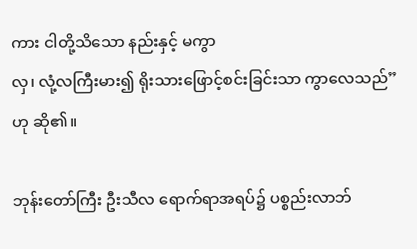ကား ငါတို့သိသော နည်းနှင့် မကွာ
လှ၊ လုံ့လကြီးမား၍ ရိုးသားဖြောင့်စင်းခြင်းသာ ကွာလေသည်” ဟု ဆို၏။

ဘုန်းတော်ကြီး ဦးသီလ ရောက်ရာအရပ်၌ ပစ္စည်းလာဘ်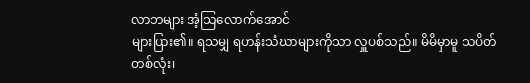လာဘများ အံ့သြလောက်အောင်
များပြား၏။ ရသမျှ ရဟန်းသံဃာများကိုသာ လှူပစ်သည်။ မိမိမှာမူ သပိတ်တစ်လုံး၊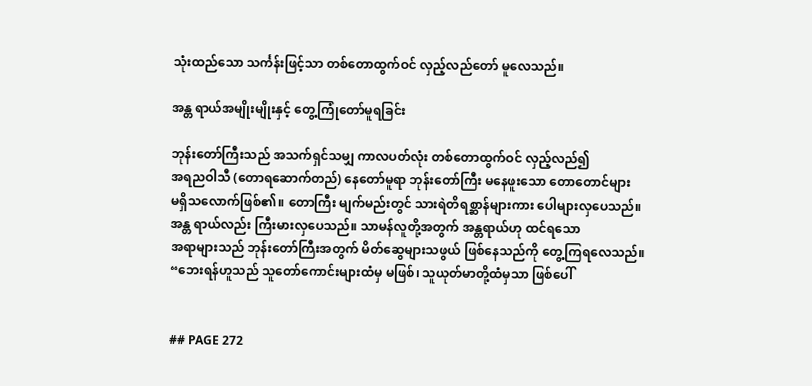သုံးထည်သော သင်္ကန်းဖြင့်သာ တစ်တောထွက်ဝင် လှည့်လည်တော် မူလေသည်။

အန္တ ရာယ်အမျိုးမျိုးနှင့် တွေ့ကြုံတော်မူရခြင်း

ဘုန်းတော်ကြီးသည် အသက်ရှင်သမျှ ကာလပတ်လုံး တစ်တောထွက်ဝင် လှည့်လည်၍
အရညဝါသီ (တောရဆောက်တည်) နေတော်မူရာ ဘုန်းတော်ကြီး မနေဖူးသော တောတောင်များ
မရှိသလောက်ဖြစ်၏။ တောကြီး မျက်မည်းတွင် သားရဲတိရစ္ဆာန်များကား ပေါများလှပေသည်။
အန္တ ရာယ်လည်း ကြီးမားလှပေသည်။ သာမန်လူတို့အတွက် အန္တရာယ်ဟု ထင်ရသော
အရာများသည် ဘုန်းတော်ကြီးအတွက် မိတ်ဆွေများသဖွယ် ဖြစ်နေသည်ကို တွေ့ကြရလေသည်။
“ဘေးရန်ဟူသည် သူတော်ကောင်းများထံမှ မဖြစ်၊ သူယုတ်မာတို့ထံမှသာ ဖြစ်ပေါ်


## PAGE 272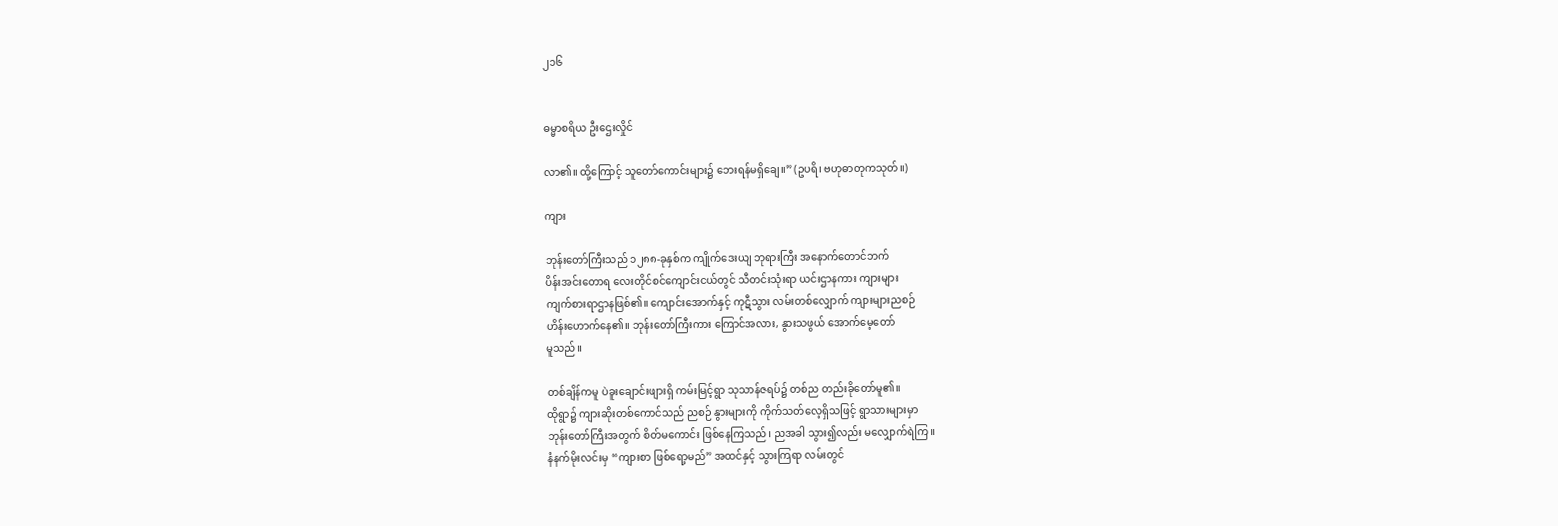၂၁၆


ဓမ္မာစရိယ ဦးဌေးလှိုင်

လာ၏။ ထို့ကြောင့် သူတော်ကောင်းများ၌ ဘေးရန်မရှိချေ။” (ဥပရိ၊ ဗဟုဓာတုကသုတ်။)

ကျား

ဘုန်းတော်ကြီးသည် ၁၂၈၈-ခုနှစ်က ကျိုက်ဒေးယျ ဘုရားကြီး အနောက်တောင်ဘက်
ပိန်းအင်းတောရ လေးတိုင်စင်ကျောင်းငယ်တွင် သီတင်းသုံးရာ ယင်းဌာနကား ကျားများ
ကျက်စားရာဌာနဖြစ်၏။ ကျောင်းအောက်နှင့် ကုဋီသွား လမ်းတစ်လျှောက် ကျားများညစဉ်
ဟိန်းဟောက်နေ၏။ ဘုန်းတော်ကြီးကား ကြောင်အလား, နွားသဖွယ် အောက်မေ့တော်
မူသည်။

တစ်ချိန်ကမူ ပဲခူးချောင်းဖျားရှိ ကမ်းမြင့်ရွာ သုသာန်ဇရပ်၌ တစ်ည တည်းခိုတော်မူ၏။
ထိုရွာ၌ ကျားဆိုးတစ်ကောင်သည် ညစဉ် နွားများကို ကိုက်သတ်လေ့ရှိသဖြင့် ရွာသားများမှာ
ဘုန်းတော်ကြီးအတွက် စိတ်မကောင်း ဖြစ်နေကြသည်၊ ညအခါ သွား၍လည်း မလျှောက်ရဲကြ။
နံနက်မိုးလင်းမှ “ကျားစာ ဖြစ်ရော့မည်” အထင်နှင့် သွားကြရာ လမ်းတွင်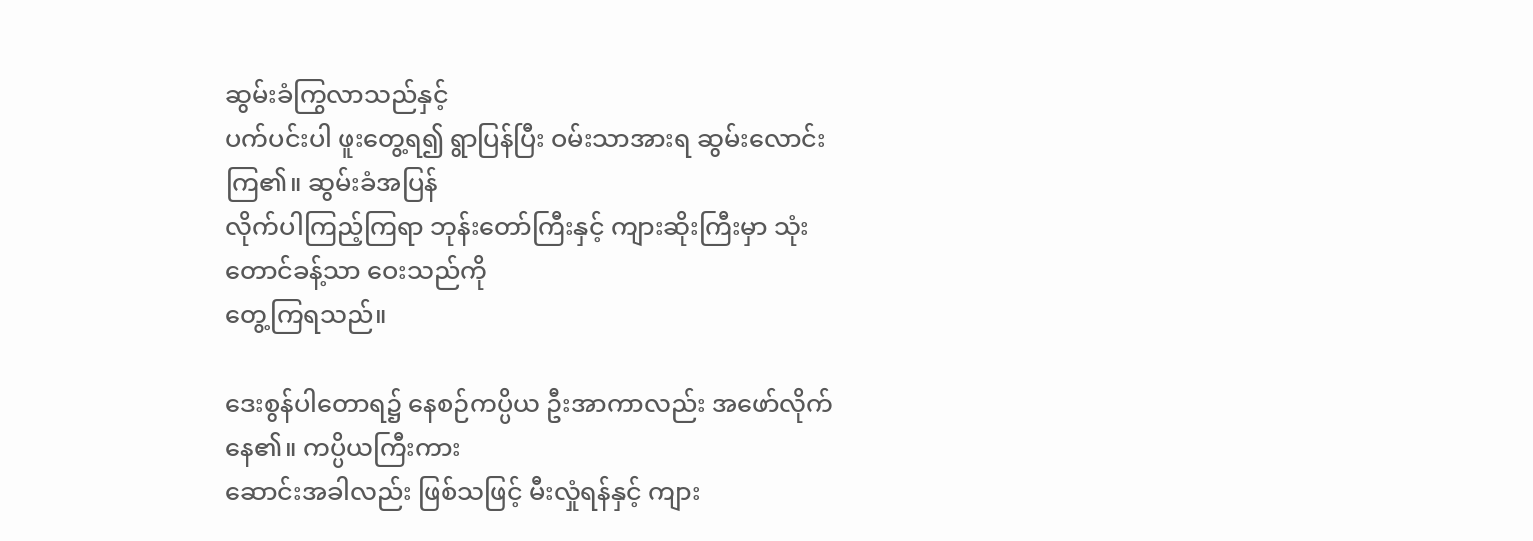ဆွမ်းခံကြွလာသည်နှင့်
ပက်ပင်းပါ ဖူးတွေ့ရ၍ ရွာပြန်ပြီး ဝမ်းသာအားရ ဆွမ်းလောင်းကြ၏။ ဆွမ်းခံအပြန်
လိုက်ပါကြည့်ကြရာ ဘုန်းတော်ကြီးနှင့် ကျားဆိုးကြီးမှာ သုံးတောင်ခန့်သာ ဝေးသည်ကို
တွေ့ကြရသည်။

ဒေးစွန်ပါတောရ၌ နေစဉ်ကပ္ပိယ ဦးအာကာလည်း အဖော်လိုက်နေ၏။ ကပ္ပိယကြီးကား
ဆောင်းအခါလည်း ဖြစ်သဖြင့် မီးလှုံရန်နှင့် ကျား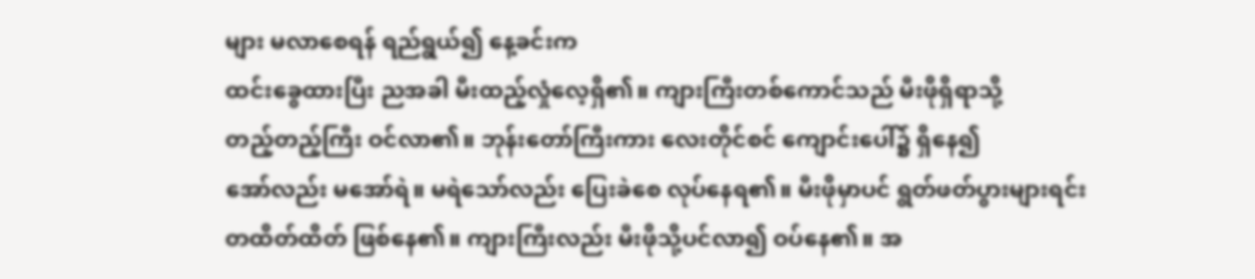များ မလာစေရန် ရည်ရွယ်၍ နေ့ခင်းက
ထင်းခွေထားပြီး ညအခါ မီးထည့်လှုံလေ့ရှိ၏။ ကျားကြီးတစ်ကောင်သည် မီးဖိုရှိရာသို့
တည့်တည့်ကြီး ဝင်လာ၏။ ဘုန်းတော်ကြီးကား လေးတိုင်စင် ကျောင်းပေါ်၌ ရှိနေ၍
အော်လည်း မအော်ရဲ။ မရဲသော်လည်း ပြေးခဲစေ လုပ်နေရ၏။ မီးဖိုမှာပင် ရွတ်ဖတ်ပွားများရင်း
တထိတ်ထိတ် ဖြစ်နေ၏။ ကျားကြီးလည်း မီးဖိုသို့ပင်လာ၍ ဝပ်နေ၏။ အ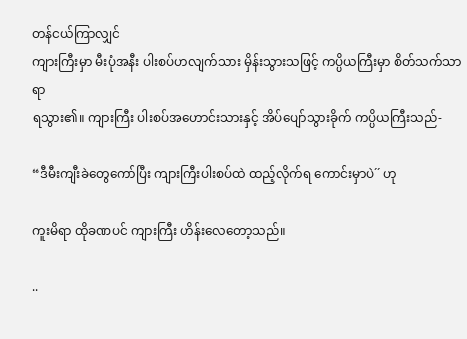တန်ငယ်ကြာလျှင်
ကျားကြီးမှာ မီးပုံအနီး ပါးစပ်ဟလျက်သား မှိန်းသွားသဖြင့် ကပ္ပိယကြီးမှာ စိတ်သက်သာရာ
ရသွား၏။ ကျားကြီး ပါးစပ်အဟောင်းသားနှင့် အိပ်ပျော်သွားခိုက် ကပ္ပိယကြီးသည်-

“ဒီမီးကျီးခဲတွေကော်ပြီး ကျားကြီးပါးစပ်ထဲ ထည့်လိုက်ရ ကောင်းမှာပဲ´´ ဟု

ကူးမိရာ ထိုခဏပင် ကျားကြီး ဟိန်းလေတော့သည်။

..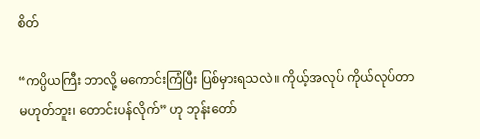စိတ်

“ကပ္ပိယကြီး ဘာလို့ မကောင်းကြံပြီး ပြစ်မှားရသလဲ။ ကိုယ့်အလုပ် ကိုယ်လုပ်တာ
မဟုတ်ဘူး၊ တောင်းပန်လိုက်” ဟု ဘုန်းတော်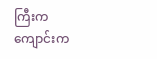ကြီးက ကျောင်းက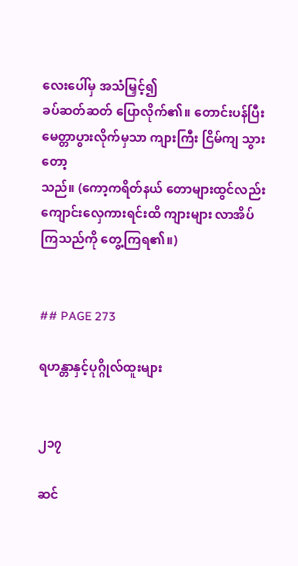လေးပေါ်မှ အသံမြှင့်၍
ခပ်ဆတ်ဆတ် ပြောလိုက်၏။ တောင်းပန်ပြီး မေတ္တာပွားလိုက်မှသာ ကျားကြီး ငြိမ်ကျ သွားတော့
သည်။ (ကော့ကရိတ်နယ် တောများထွင်လည်း ကျောင်းလှေကားရင်းထိ ကျားများ လာအိပ်
ကြသည်ကို တွေ့ကြရ၏။)


## PAGE 273

ရဟန္တာနှင့်ပုဂ္ဂိုလ်ထူးများ


၂၁၇

ဆင်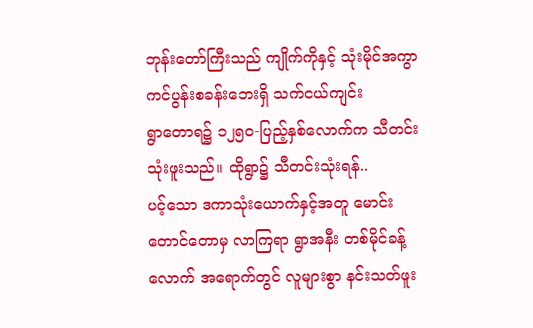ဘုန်းတော်ကြီးသည် ကျိုက်ကိုနှင့် သုံးမိုင်အကွာ ကင်ပွန်းစခန်းဘေးရှိ သက်ငယ်ကျင်း
ရွာတောရ၌ ၁၂၅ဝ-ပြည့်နှစ်လောက်က သီတင်းသုံးဖူးသည်။ ထိုရွာ၌ သီတင်းသုံးရန်..
ပင့်သော ဒကာသုံးယောက်နှင့်အတူ မောင်းတောင်တောမှ လာကြရာ ရွာအနီး တစ်မိုင်ခန့်
လောက် အရောက်တွင် လူများစွာ နင်းသတ်ဖူး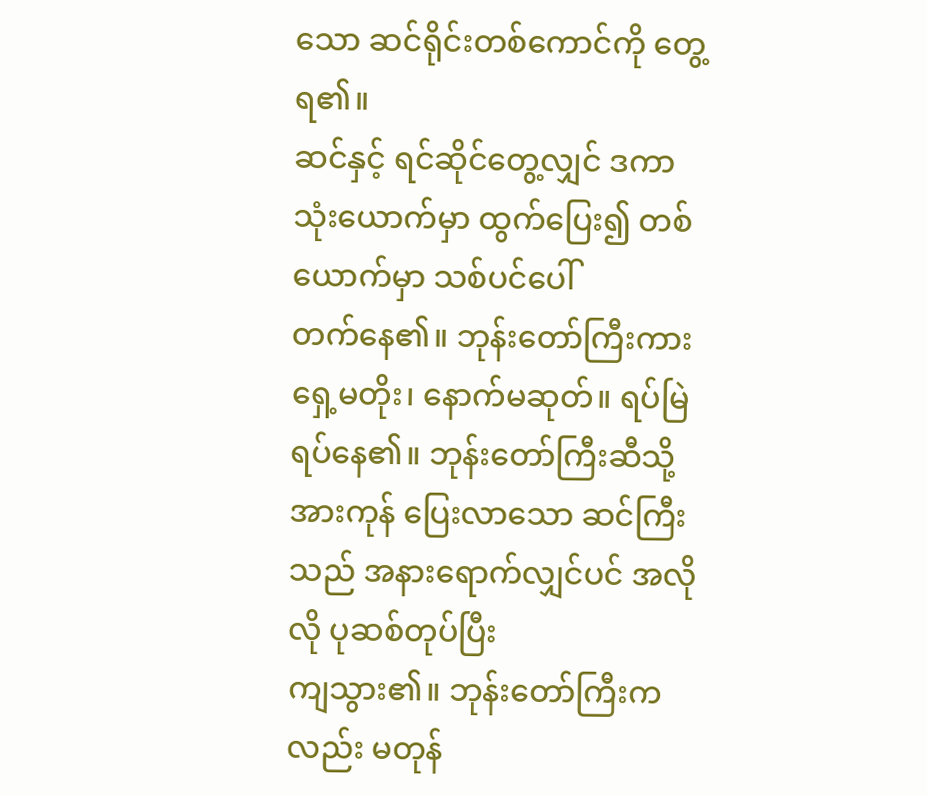သော ဆင်ရိုင်းတစ်ကောင်ကို တွေ့ ရ၏။
ဆင်နှင့် ရင်ဆိုင်တွေ့လျှင် ဒကာသုံးယောက်မှာ ထွက်ပြေး၍ တစ်ယောက်မှာ သစ်ပင်ပေါ်
တက်နေ၏။ ဘုန်းတော်ကြီးကား ရှေ့မတိုး၊ နောက်မဆုတ်။ ရပ်မြဲရပ်နေ၏။ ဘုန်းတော်ကြီးဆီသို့
အားကုန် ပြေးလာသော ဆင်ကြီးသည် အနားရောက်လျှင်ပင် အလိုလို ပုဆစ်တုပ်ပြီး
ကျသွား၏။ ဘုန်းတော်ကြီးကလည်း မတုန်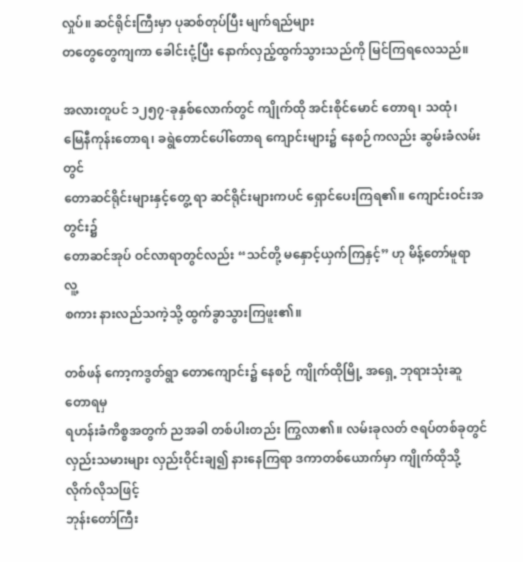လှုပ်။ ဆင်ရိုင်းကြီးမှာ ပုဆစ်တုပ်ပြီး မျက်ရည်များ
တတွေတွေကျကာ ခေါင်းငုံ့ပြီး နောက်လှည့်ထွက်သွားသည်ကို မြင်ကြရလေသည်။

အလားတူပင် ၁၂၅၇-ခုနှစ်လောက်တွင် ကျိုက်ထို အင်းစိုင်မောင် တောရ၊ သထုံ၊
မြေနီကုန်းတောရ၊ ခရွဲတောင်ပေါ်တောရ ကျောင်းများ၌ နေစဉ်ကလည်း ဆွမ်းခံလမ်းတွင်
တောဆင်ရိုင်းများနှင့်တွေ့ ရာ ဆင်ရိုင်းများကပင် ရှောင်ပေးကြရ၏။ ကျောင်းဝင်းအတွင်း၌
တောဆင်အုပ် ဝင်လာရာတွင်လည်း “သင်တို့ မနှောင့်ယှက်ကြနှင့်” ဟု မိန့်တော်မူရာ လူ့
စကား နားလည်သကဲ့သို့ ထွက်ခွာသွားကြဖူး၏။

တစ်ဖန် ကော့ကဒွတ်ရွာ တောကျောင်း၌ နေစဉ် ကျိုက်ထိုမြို့ အရှေ့ ဘုရားသုံးဆူတောရမှ
ရဟန်းခံကိစ္စအတွက် ညအခါ တစ်ပါးတည်း ကြွလာ၏။ လမ်းခုလတ် ဇရပ်တစ်ခုတွင်
လှည်းသမားများ လှည်းဝိုင်းချ၍ နားနေကြရာ ဒကာတစ်ယောက်မှာ ကျိုက်ထိုသို့ လိုက်လိုသဖြင့်
ဘုန်းတော်ကြီး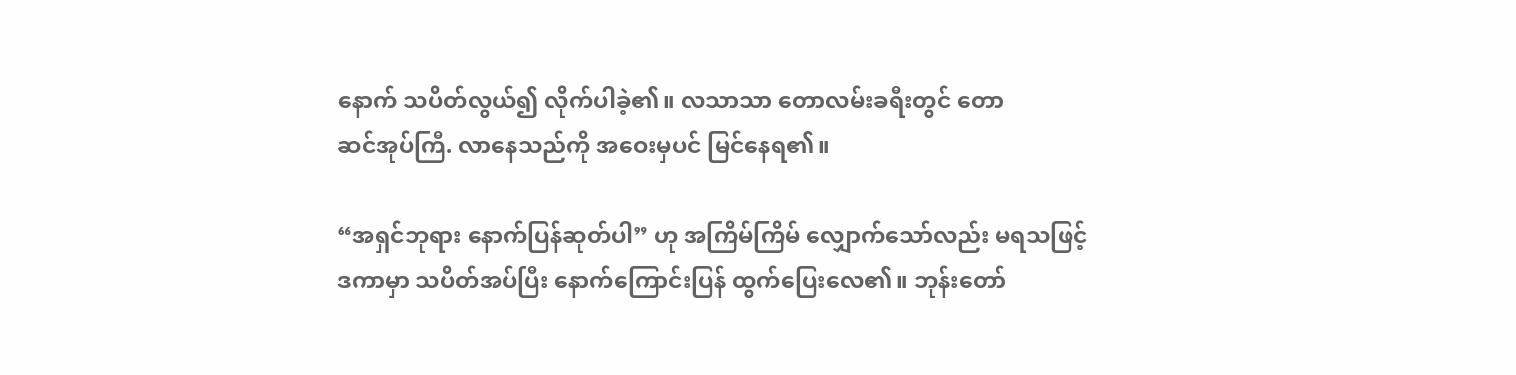နောက် သပိတ်လွယ်၍ လိုက်ပါခဲ့၏။ လသာသာ တောလမ်းခရီးတွင် တော
ဆင်အုပ်ကြီ. လာနေသည်ကို အဝေးမှပင် မြင်နေရ၏။

“အရှင်ဘုရား နောက်ပြန်ဆုတ်ပါ” ဟု အကြိမ်ကြိမ် လျှောက်သော်လည်း မရသဖြင့်
ဒကာမှာ သပိတ်အပ်ပြီး နောက်ကြောင်းပြန် ထွက်ပြေးလေ၏။ ဘုန်းတော်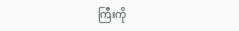ကြီးကို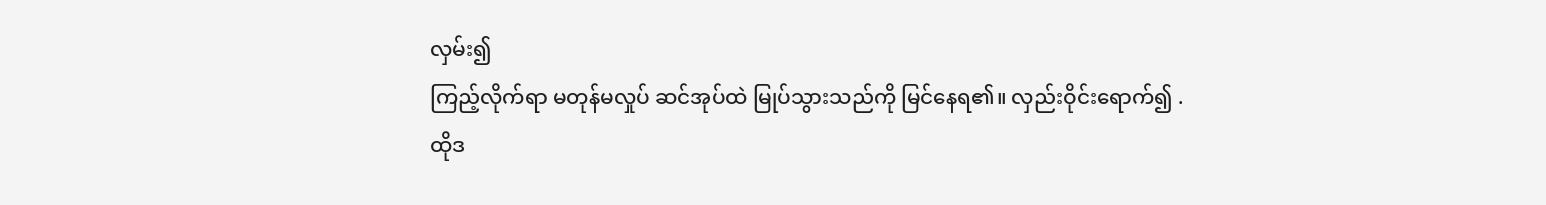လှမ်း၍
ကြည့်လိုက်ရာ မတုန်မလှုပ် ဆင်အုပ်ထဲ မြုပ်သွားသည်ကို မြင်နေရ၏။ လှည်းဝိုင်းရောက်၍ .
ထိုဒ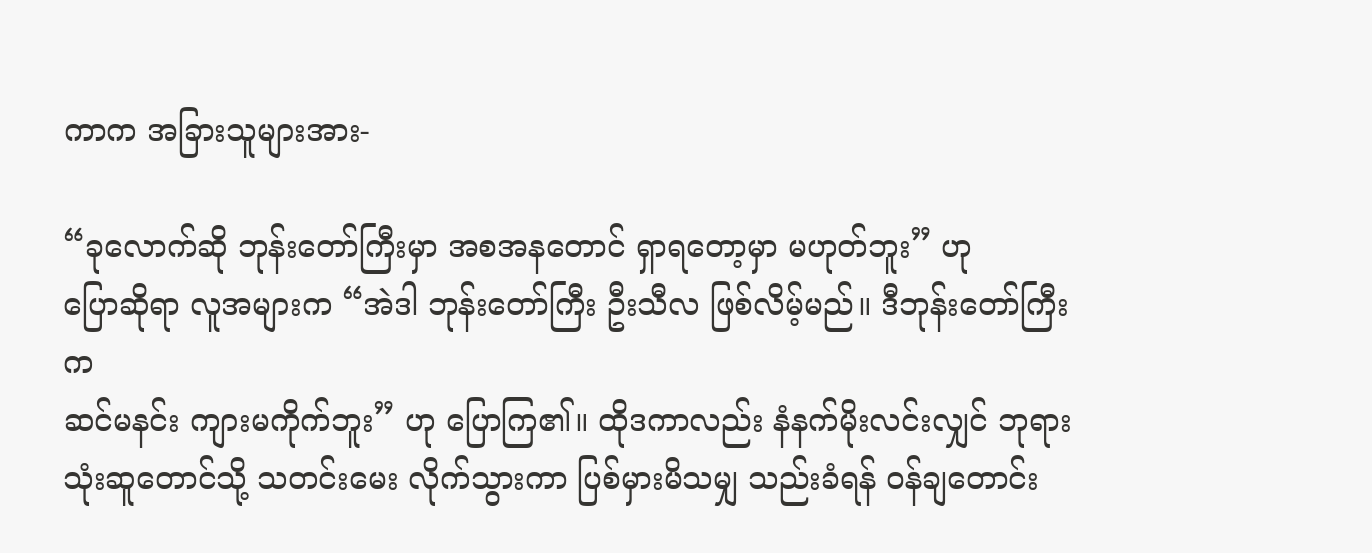ကာက အခြားသူများအား-

“ခုလောက်ဆို ဘုန်းတော်ကြီးမှာ အစအနတောင် ရှာရတော့မှာ မဟုတ်ဘူး” ဟု
ပြောဆိုရာ လူအများက “အဲဒါ ဘုန်းတော်ကြီး ဦးသီလ ဖြစ်လိမ့်မည်။ ဒီဘုန်းတော်ကြီးက
ဆင်မနင်း ကျားမကိုက်ဘူး” ဟု ပြောကြ၏။ ထိုဒကာလည်း နံနက်မိုးလင်းလျှင် ဘုရား
သုံးဆူတောင်သို့ သတင်းမေး လိုက်သွားကာ ပြစ်မှားမိသမျှ သည်းခံရန် ဝန်ချတောင်း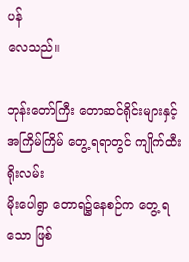ပန်
လေသည်။

ဘုန်းတော်ကြီး တောဆင်ရိုင်းများနှင့် အကြိမ်ကြိမ် တွေ့ ရရာတွင် ကျိုက်ထီးရိုးလမ်း
မိုးပေါရွာ တောရ၌နေစဉ်က တွေ့ ရသော ဖြစ်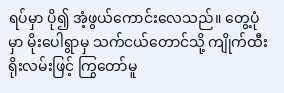ရပ်မှာ ပို၍ အံ့ဖွယ်ကောင်းလေသည်။ တွေ့ပုံ
မှာ မိုးပေါရွာမှ သက်ငယ်တောင်သို့ ကျိုက်ထီးရိုးလမ်းဖြင့် ကြွတော်မူ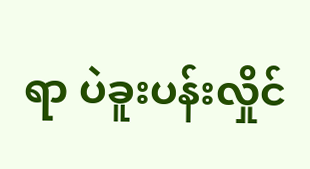ရာ ပဲခူးပန်းလှိုင်